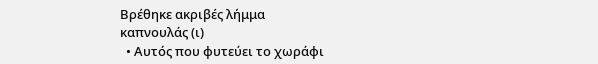Βρέθηκε ακριβές λήμμα
καπνουλάς (ι)
  • Αυτός που φυτεύει το χωράφι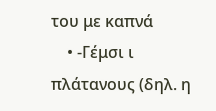του με καπνά
    • -Γέμσι ι πλάτανους (δηλ. η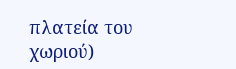πλατεία του χωριού)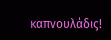καπνουλάδις!